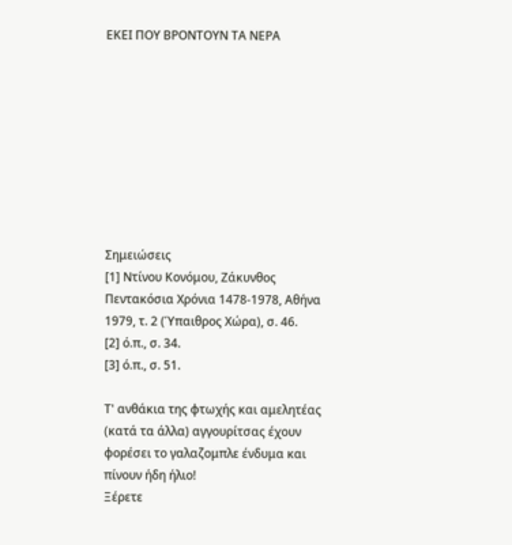ΕΚΕΙ ΠΟΥ ΒΡΟΝΤΟΥΝ ΤΑ ΝΕΡΑ









Σημειώσεις
[1] Ντίνου Κονόμου, Ζάκυνθος Πεντακόσια Χρόνια 1478-1978, Αθήνα 1979, τ. 2 (Ύπαιθρος Χώρα), σ. 46.
[2] ό.π., σ. 34.
[3] ό.π., σ. 51.

Τ' ανθάκια της φτωχής και αμελητέας (κατά τα άλλα) αγγουρίτσας έχουν φορέσει το γαλαζομπλε ένδυμα και πίνουν ήδη ήλιο!
Ξέρετε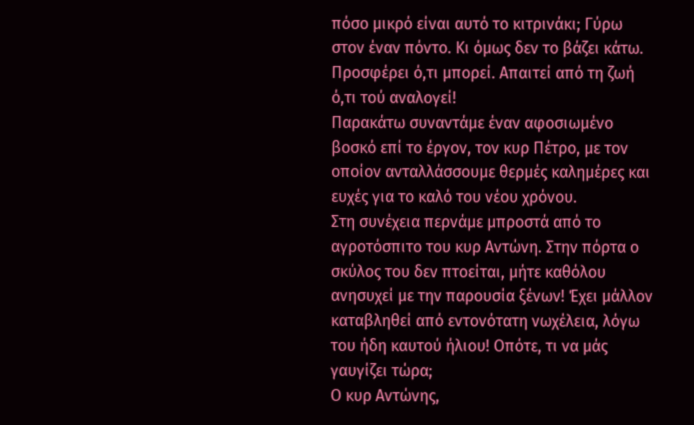πόσο μικρό είναι αυτό το κιτρινάκι; Γύρω στον έναν πόντο. Κι όμως δεν το βάζει κάτω. Προσφέρει ό,τι μπορεί. Απαιτεί από τη ζωή ό,τι τού αναλογεί!
Παρακάτω συναντάμε έναν αφοσιωμένο βοσκό επί το έργον, τον κυρ Πέτρο, με τον οποίον ανταλλάσσουμε θερμές καλημέρες και ευχές για το καλό του νέου χρόνου.
Στη συνέχεια περνάμε μπροστά από το αγροτόσπιτο του κυρ Αντώνη. Στην πόρτα ο σκύλος του δεν πτοείται, μήτε καθόλου ανησυχεί με την παρουσία ξένων! Έχει μάλλον καταβληθεί από εντονότατη νωχέλεια, λόγω του ήδη καυτού ήλιου! Οπότε, τι να μάς γαυγίζει τώρα;
Ο κυρ Αντώνης,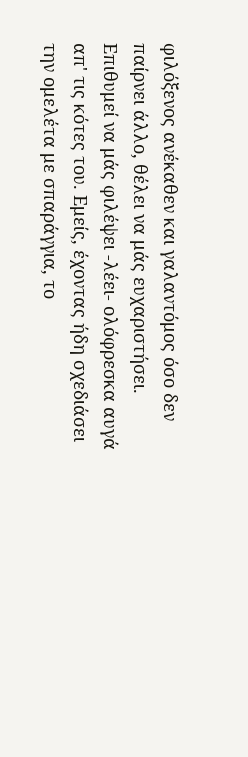φιλόξενος ανέκαθεν και γαλαντόμος όσο δεν παίρνει άλλο, θέλει να μάς ευχαριστήσει. Επιθυμεί να μάς φιλέψει -λέει- ολόφρεσκα αυγά απ' τις κότες του. Εμείς, έχοντας ήδη σχεδιάσει την ομελέτα με σπαράγγια, το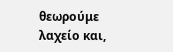θεωρούμε λαχείο και,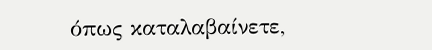όπως καταλαβαίνετε,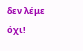δεν λέμε όχι!